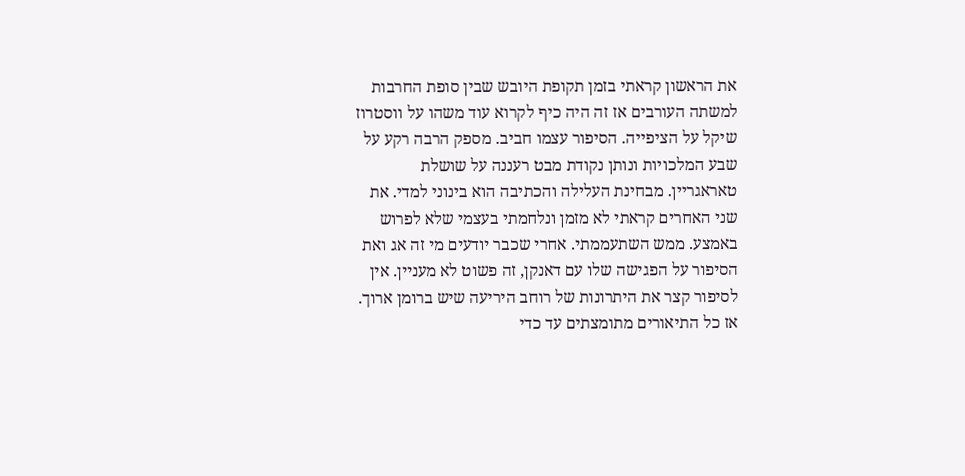את הראשון קראתי בזמן תקופת היובש שבין סופת החרבות למשתה העורבים אז זה היה כיף לקרוא עוד משהו על ווסטרוז שיקל על הציפייה. הסיפור עצמו חביב. מספק הרבה רקע על שבע המלכויות ונותן נקודת מבט רעננה על שושלת טאראגריין. מבחינת העלילה והכתיבה הוא בינוני למדי. את שני האחרים קראתי לא מזמן ונלחמתי בעצמי שלא לפרוש באמצע. ממש השתעממתי. אחרי שכבר יודעים מי זה אג ואת הסיפור על הפגישה שלו עם דאנקן, זה פשוט לא מעניין. אין לסיפור קצר את היתרונות של רוחב היריעה שיש ברומן ארוך. אז כל התיאורים מתומצתים עד כדי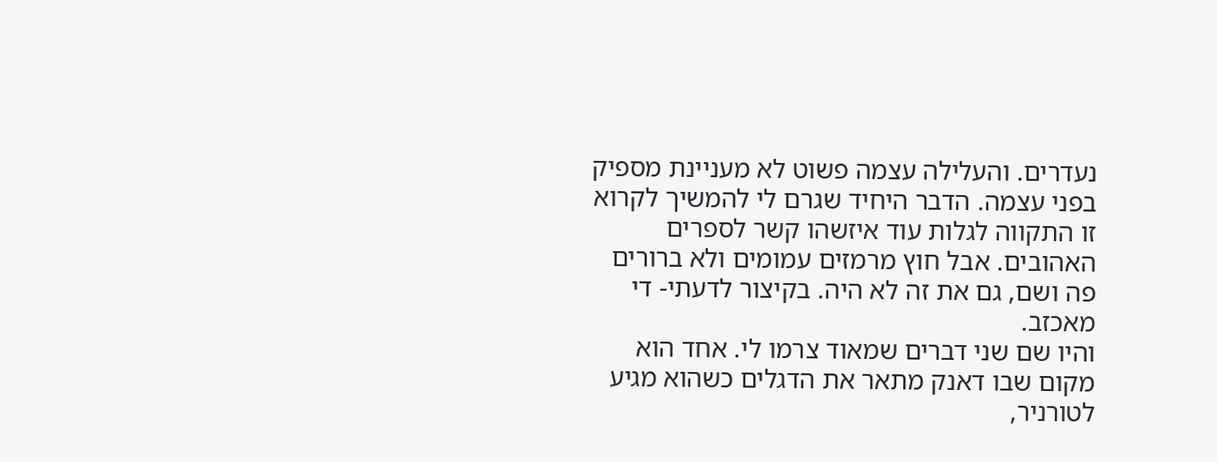נעדרים. והעלילה עצמה פשוט לא מעניינת מספיק בפני עצמה. הדבר היחיד שגרם לי להמשיך לקרוא זו התקווה לגלות עוד איזשהו קשר לספרים האהובים. אבל חוץ מרמזים עמומים ולא ברורים פה ושם, גם את זה לא היה. בקיצור לדעתי- די מאכזב.
והיו שם שני דברים שמאוד צרמו לי. אחד הוא מקום שבו דאנק מתאר את הדגלים כשהוא מגיע לטורניר,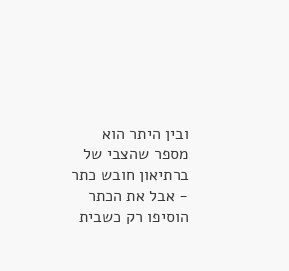ובין היתר הוא מספר שהצבי של ברתיאון חובש כתר - אבל את הכתר הוסיפו רק כשבית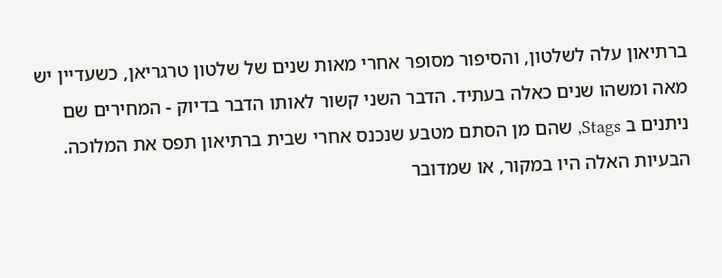ברתיאון עלה לשלטון, והסיפור מסופר אחרי מאות שנים של שלטון טרגריאן, כשעדיין יש מאה ומשהו שנים כאלה בעתיד. הדבר השני קשור לאותו הדבר בדיוק - המחירים שם ניתנים ב Stags, שהם מן הסתם מטבע שנכנס אחרי שבית ברתיאון תפס את המלוכה. הבעיות האלה היו במקור, או שמדובר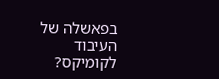בפאשלה של העיבוד לקומיקס?